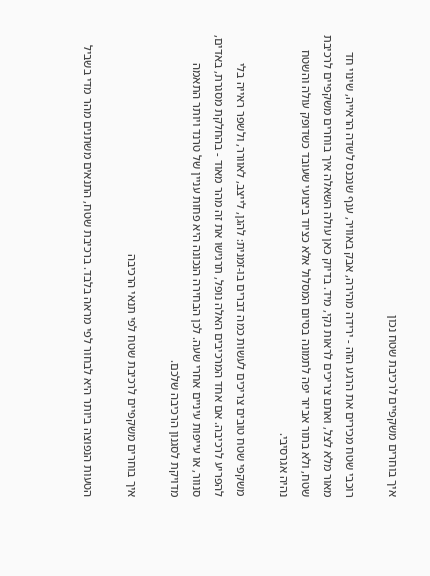איך בוחרים משקפיים לרכיבת שטח נכון

רוכבי שטח מכירים את הרגע הזה - ירידה מהירה, אבק באוויר, ענף שנכנס לשדה הראייה, שינוי חד מאור מלא לצל, ואתם צריכים לראות נקי, מיד. בדיוק כאן עולה השאלה איך בוחרים משקפיים לרכיבת שטח, ולא בתור אביזר יפה לתמונה בסיום המסלול אלא כציוד ביצועי שעובד כשדופק עולה והשטח נהיה אגרסיבי.

משקפי שטח טובים צריכים לעשות כמה דברים בו-זמנית: להגן, לייצב, לאוורר, ולשפר ראייה בלי להפריע לרכיבה. אם אחד המרכיבים האלה נופל, תרגישו את זה מהר מאוד - בהחלקת מסגרת, באדים, סנוור, או עייפות עיניים אחרי שעה. לכן הבחירה הנכונה היא פחות עניין של טרנד ויותר התאמה מדויקת לסגנון הרכיבה שלכם.

איך בוחרים משקפיים לרכיבת שטח לפי תנאי הרכיבה

הטעות הנפוצה ביותר היא לבחור לפי מראה בלבד. ברכיבת שטח, התנאים משתנים מהר מדי בשביל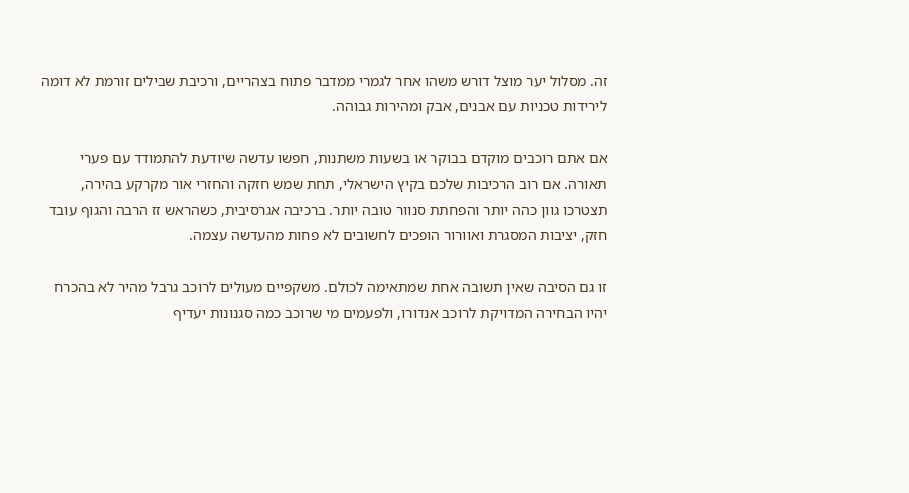זה. מסלול יער מוצל דורש משהו אחר לגמרי ממדבר פתוח בצהריים, ורכיבת שבילים זורמת לא דומה לירידות טכניות עם אבנים, אבק ומהירות גבוהה.

אם אתם רוכבים מוקדם בבוקר או בשעות משתנות, חפשו עדשה שיודעת להתמודד עם פערי תאורה. אם רוב הרכיבות שלכם בקיץ הישראלי, תחת שמש חזקה והחזרי אור מקרקע בהירה, תצטרכו גוון כהה יותר והפחתת סנוור טובה יותר. ברכיבה אגרסיבית, כשהראש זז הרבה והגוף עובד חזק, יציבות המסגרת ואוורור הופכים לחשובים לא פחות מהעדשה עצמה.

זו גם הסיבה שאין תשובה אחת שמתאימה לכולם. משקפיים מעולים לרוכב גרבל מהיר לא בהכרח יהיו הבחירה המדויקת לרוכב אנדורו, ולפעמים מי שרוכב כמה סגנונות יעדיף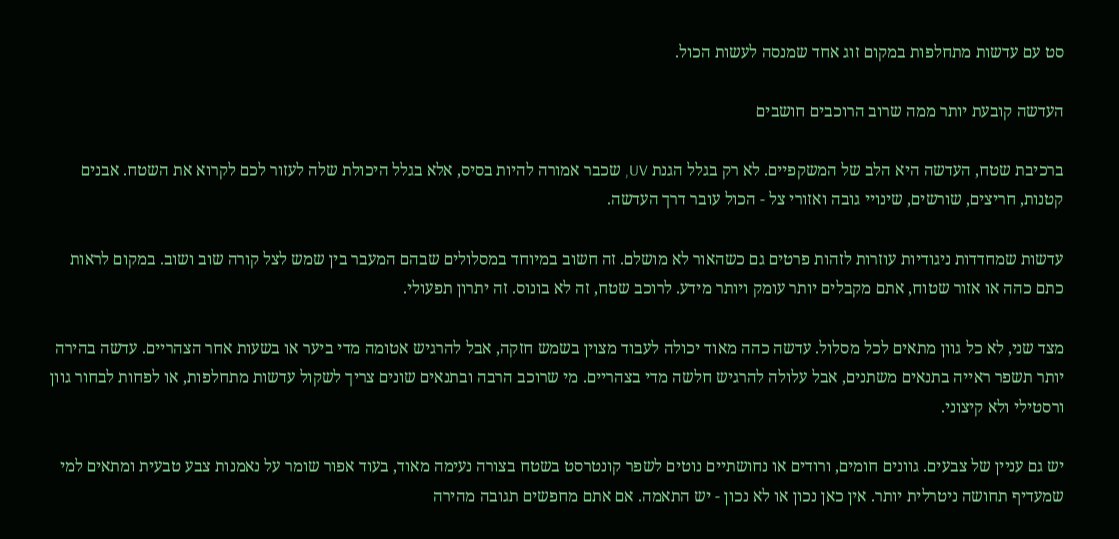סט עם עדשות מתחלפות במקום זוג אחד שמנסה לעשות הכול.

העדשה קובעת יותר ממה שרוב הרוכבים חושבים

ברכיבת שטח, העדשה היא הלב של המשקפיים. לא רק בגלל הגנת UV, שכבר אמורה להיות בסיס, אלא בגלל היכולת שלה לעזור לכם לקרוא את השטח. אבנים קטנות, חריצים, שורשים, שינויי גובה ואזורי צל - הכול עובר דרך העדשה.

עדשות שמחדדות ניגודיות עוזרות לזהות פרטים גם כשהאור לא מושלם. זה חשוב במיוחד במסלולים שבהם המעבר בין שמש לצל קורה שוב ושוב. במקום לראות כתם כהה או אזור שטוח, אתם מקבלים יותר עומק ויותר מידע. לרוכב שטח, זה לא בונוס. זה יתרון תפעולי.

מצד שני, לא כל גוון מתאים לכל מסלול. עדשה כהה מאוד יכולה לעבוד מצוין בשמש חזקה, אבל להרגיש אטומה מדי ביער או בשעות אחר הצהריים. עדשה בהירה יותר תשפר ראייה בתנאים משתנים, אבל עלולה להרגיש חלשה מדי בצהריים. מי שרוכב הרבה ובתנאים שונים צריך לשקול עדשות מתחלפות, או לפחות לבחור גוון ורסטילי ולא קיצוני.

יש גם עניין של צבעים. גוונים חומים, ורודים או נחושתיים נוטים לשפר קונטרסט בשטח בצורה נעימה מאוד, בעוד אפור שומר על נאמנות צבע טבעית ומתאים למי שמעדיף תחושה ניטרלית יותר. אין כאן נכון או לא נכון - יש התאמה. אם אתם מחפשים תגובה מהירה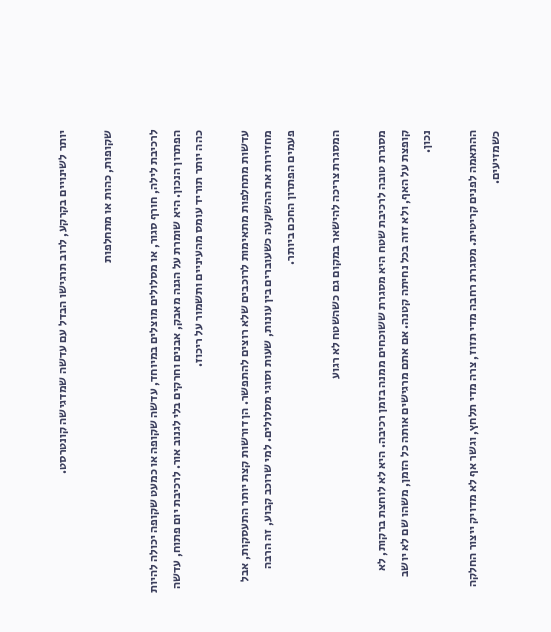יותר לשינויים בקרקע, לרוב תרגישו הבדל עם עדשה שמדגישה קונטרסט.

שקופות, כהות או מתחלפות

לרכיבת לילה, חורף סגור, או מסלולים מוצלים במיוחד, עדשה שקופה או כמעט שקופה יכולה להיות הפתרון הנכון. היא שומרת על הגנה מאבק, אבנים וחרקים בלי לגנוב אור. לרכיבת יום פתוח, עדשה כהה יותר תוריד עומס מהעיניים ותשמור על ריכוז.

עדשות מתחלפות מתאימות לרוכבים שלא רוצים להתפשר. הן דורשות קצת יותר התעסקות, אבל מחזירות את ההשקעה כשעוברים בין עונות, שעות וסוגי מסלולים. למי שרוכב קבוע, זה הרבה פעמים הפתרון החכם ביותר.

המסגרת צריכה להישאר במקום גם כשהשטח לא רגוע

מסגרת טובה לרכיבת שטח היא מסגרת ששוכחים ממנה בזמן רכיבה. היא לא לוחצת ברקות, לא קופצת על האף, ולא זזה בכל נחיתה קטנה. אם אתם מרגישים אותה כל הזמן, משהו שם לא יושב נכון.

ההתאמה לפנים קריטית. מסגרת רחבה מדי תזוז, צרה מדי תלחץ, וגשר אף לא מדויק ייצור החלקה כשמזיעים.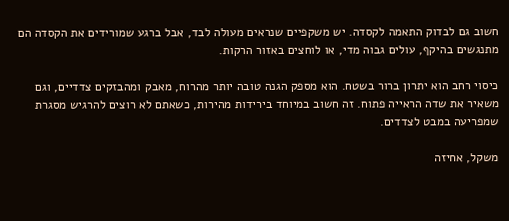חשוב גם לבדוק התאמה לקסדה. יש משקפיים שנראים מעולה לבד, אבל ברגע שמורידים את הקסדה הם מתנגשים בהיקף, עולים גבוה מדי, או לוחצים באזור הרקות.

כיסוי רחב הוא יתרון ברור בשטח. הוא מספק הגנה טובה יותר מהרוח, מאבק ומהבזקים צדדיים, וגם משאיר את שדה הראייה פתוח. זה חשוב במיוחד בירידות מהירות, כשאתם לא רוצים להרגיש מסגרת שמפריעה במבט לצדדים.

משקל, אחיזה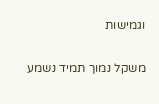וגמישות

משקל נמוך תמיד נשמע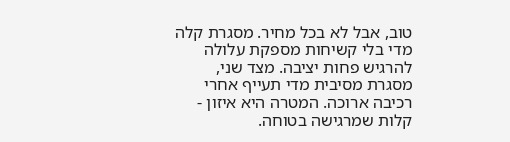טוב, אבל לא בכל מחיר. מסגרת קלה מדי בלי קשיחות מספקת עלולה להרגיש פחות יציבה. מצד שני, מסגרת מסיבית מדי תעייף אחרי רכיבה ארוכה. המטרה היא איזון - קלות שמרגישה בטוחה.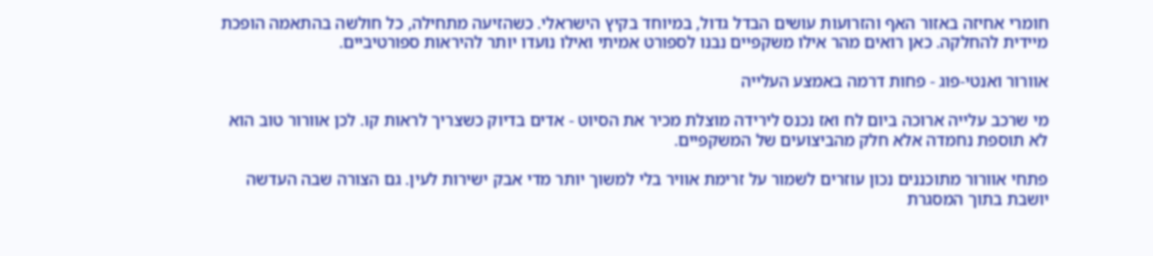חומרי אחיזה באזור האף והזרועות עושים הבדל גדול, במיוחד בקיץ הישראלי. כשהזיעה מתחילה, כל חולשה בהתאמה הופכת מיידית להחלקה. כאן רואים מהר אילו משקפיים נבנו לספורט אמיתי ואילו נועדו יותר להיראות ספורטיביים.

אוורור ואנטי-פוג - פחות דרמה באמצע העלייה

מי שרכב עלייה ארוכה ביום לח ואז נכנס לירידה מוצלת מכיר את הסיוט - אדים בדיוק כשצריך לראות קו. לכן אוורור טוב הוא לא תוספת נחמדה אלא חלק מהביצועים של המשקפיים.

פתחי אוורור מתוכננים נכון עוזרים לשמור על זרימת אוויר בלי למשוך יותר מדי אבק ישירות לעין. גם הצורה שבה העדשה יושבת בתוך המסגרת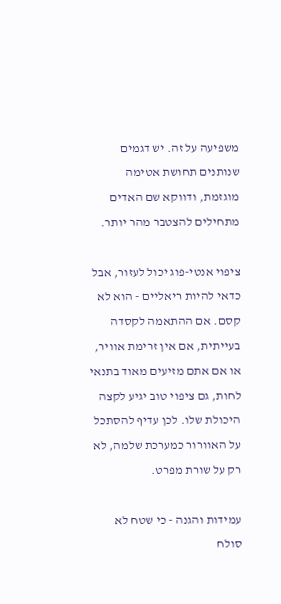משפיעה על זה. יש דגמים שנותנים תחושת אטימה מוגזמת, ודווקא שם האדים מתחילים להצטבר מהר יותר.

ציפוי אנטי-פוג יכול לעזור, אבל כדאי להיות ריאליים - הוא לא קסם. אם ההתאמה לקסדה בעייתית, אם אין זרימת אוויר, או אם אתם מזיעים מאוד בתנאי לחות, גם ציפוי טוב יגיע לקצה היכולת שלו. לכן עדיף להסתכל על האוורור כמערכת שלמה, לא רק על שורת מפרט.

עמידות והגנה - כי שטח לא סולח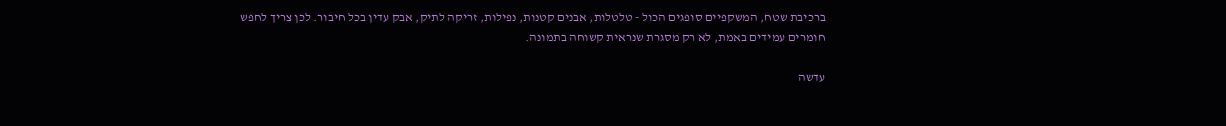ברכיבת שטח, המשקפיים סופגים הכול - טלטלות, אבנים קטנות, נפילות, זריקה לתיק, אבק עדין בכל חיבור. לכן צריך לחפש חומרים עמידים באמת, לא רק מסגרת שנראית קשוחה בתמונה.

עדשה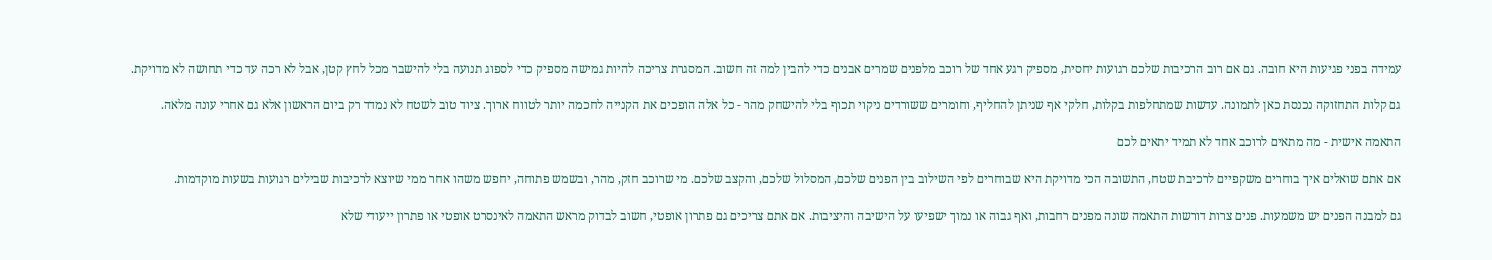עמידה בפני פגיעות היא חובה. גם אם רוב הרכיבות שלכם רגועות יחסית, מספיק רגע אחד של רוכב מלפנים שמרים אבנים כדי להבין למה זה חשוב. המסגרת צריכה להיות גמישה מספיק כדי לספוג תנועה בלי להישבר מכל לחץ קטן, אבל לא רכה עד כדי תחושה לא מדויקת.

גם קלות התחזוקה נכנסת כאן לתמונה. עדשות שמתחלפות בקלות, חלקי אף שניתן להחליף, וחומרים ששורדים ניקוי תכוף בלי להישחק מהר - כל אלה הופכים את הקנייה לחכמה יותר לטווח ארוך. ציוד טוב לשטח לא נמדד רק ביום הראשון אלא גם אחרי עונה מלאה.

התאמה אישית - מה מתאים לרוכב אחד לא תמיד יתאים לכם

אם אתם שואלים איך בוחרים משקפיים לרכיבת שטח, התשובה הכי מדויקת היא שבוחרים לפי השילוב בין הפנים שלכם, המסלול שלכם, והקצב שלכם. מי שרוכב חזק, מהר, ובשמש פתוחה, יחפש משהו אחר ממי שיוצא לרכיבות שבילים רגועות בשעות מוקדמות.

גם למבנה הפנים יש משמעות. פנים צרות דורשות התאמה שונה מפנים רחבות, ואף גבוה או נמוך ישפיעו על הישיבה והיציבות. אם אתם צריכים גם פתרון אופטי, חשוב לבדוק מראש התאמה לאינסרט אופטי או פתרון ייעודי שלא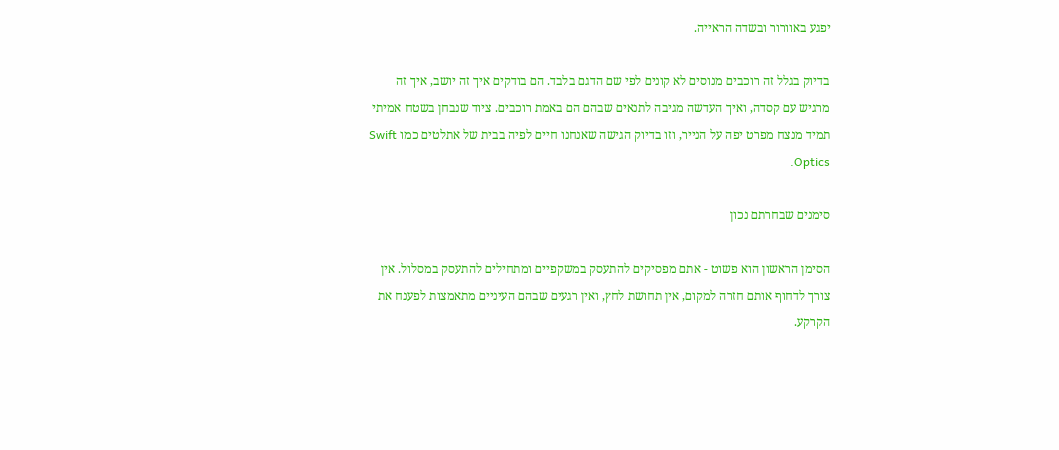יפגע באוורור ובשדה הראייה.

בדיוק בגלל זה רוכבים מנוסים לא קונים לפי שם הדגם בלבד. הם בודקים איך זה יושב, איך זה מרגיש עם קסדה, ואיך העדשה מגיבה לתנאים שבהם הם באמת רוכבים. ציוד שנבחן בשטח אמיתי תמיד מנצח מפרט יפה על הנייר, וזו בדיוק הגישה שאנחנו חיים לפיה בבית של אתלטים כמו Swift Optics.

סימנים שבחרתם נכון

הסימן הראשון הוא פשוט - אתם מפסיקים להתעסק במשקפיים ומתחילים להתעסק במסלול. אין צורך לדחוף אותם חזרה למקום, אין תחושת לחץ, ואין רגעים שבהם העיניים מתאמצות לפענח את הקרקע.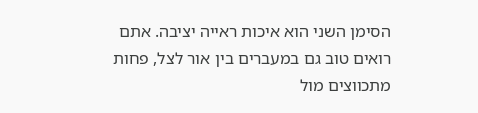הסימן השני הוא איכות ראייה יציבה. אתם רואים טוב גם במעברים בין אור לצל, פחות מתכווצים מול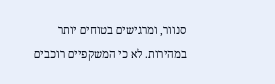סנוור, ומרגישים בטוחים יותר במהירות. לא כי המשקפיים רוכבים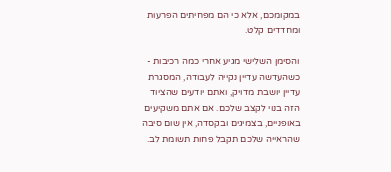במקומכם, אלא כי הם מפחיתים הפרעות ומחדדים קלט.

והסימן השלישי מגיע אחרי כמה רכיבות - כשהעדשה עדיין נקייה לעבודה, המסגרת עדיין יושבת מדויק, ואתם יודעים שהציוד הזה בנוי לקצב שלכם. אם אתם משקיעים באופניים, בצמיגים ובקסדה, אין שום סיבה שהראייה שלכם תקבל פחות תשומת לב.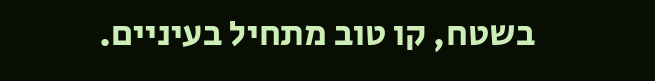בשטח, קו טוב מתחיל בעיניים.